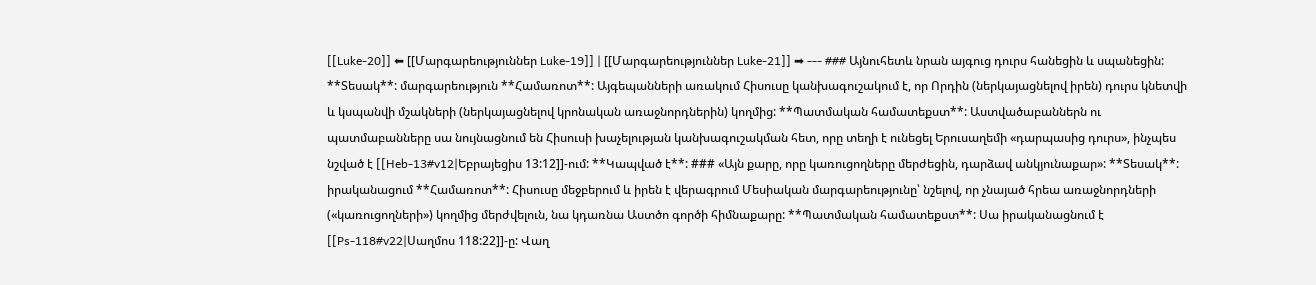[[Luke-20]] ⬅ [[Մարգարեություններ Luke-19]] | [[Մարգարեություններ Luke-21]] ➡ --- ### Այնուհետև նրան այգուց դուրս հանեցին և սպանեցին: **Տեսակ**: մարգարեություն **Համառոտ**: Այգեպանների առակում Հիսուսը կանխագուշակում է, որ Որդին (ներկայացնելով իրեն) դուրս կնետվի և կսպանվի մշակների (ներկայացնելով կրոնական առաջնորդներին) կողմից: **Պատմական համատեքստ**: Աստվածաբաններն ու պատմաբանները սա նույնացնում են Հիսուսի խաչելության կանխագուշակման հետ, որը տեղի է ունեցել Երուսաղեմի «դարպասից դուրս», ինչպես նշված է [[Heb-13#v12|Եբրայեցիս 13:12]]-ում: **Կապված է**: ### «Այն քարը, որը կառուցողները մերժեցին, դարձավ անկյունաքար»: **Տեսակ**: իրականացում **Համառոտ**: Հիսուսը մեջբերում և իրեն է վերագրում Մեսիական մարգարեությունը՝ նշելով, որ չնայած հրեա առաջնորդների («կառուցողների») կողմից մերժվելուն, նա կդառնա Աստծո գործի հիմնաքարը: **Պատմական համատեքստ**: Սա իրականացնում է [[Ps-118#v22|Սաղմոս 118:22]]-ը: Վաղ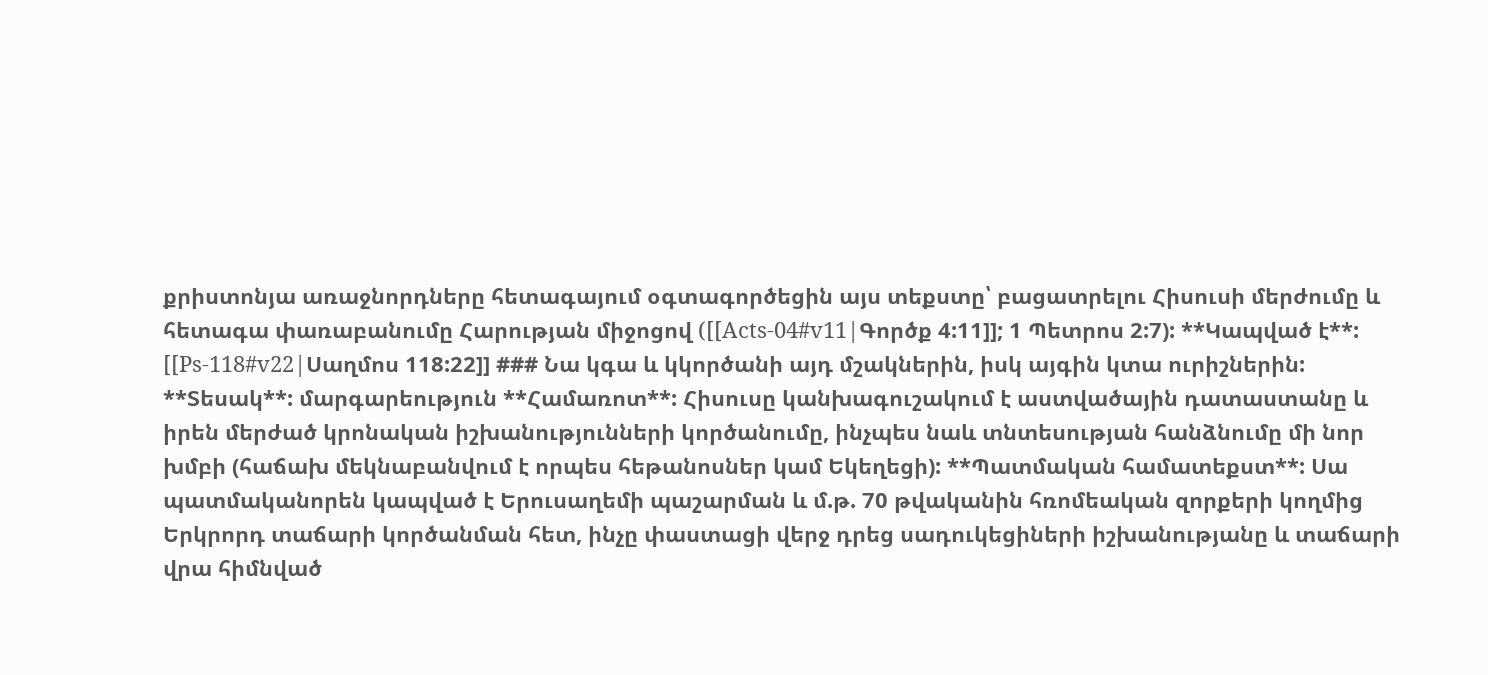քրիստոնյա առաջնորդները հետագայում օգտագործեցին այս տեքստը՝ բացատրելու Հիսուսի մերժումը և հետագա փառաբանումը Հարության միջոցով ([[Acts-04#v11|Գործք 4:11]]; 1 Պետրոս 2:7): **Կապված է**: [[Ps-118#v22|Սաղմոս 118:22]] ### Նա կգա և կկործանի այդ մշակներին, իսկ այգին կտա ուրիշներին: **Տեսակ**: մարգարեություն **Համառոտ**: Հիսուսը կանխագուշակում է աստվածային դատաստանը և իրեն մերժած կրոնական իշխանությունների կործանումը, ինչպես նաև տնտեսության հանձնումը մի նոր խմբի (հաճախ մեկնաբանվում է որպես հեթանոսներ կամ Եկեղեցի): **Պատմական համատեքստ**: Սա պատմականորեն կապված է Երուսաղեմի պաշարման և մ.թ. 70 թվականին հռոմեական զորքերի կողմից Երկրորդ տաճարի կործանման հետ, ինչը փաստացի վերջ դրեց սադուկեցիների իշխանությանը և տաճարի վրա հիմնված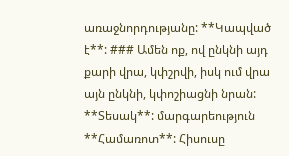առաջնորդությանը: **Կապված է**: ### Ամեն ոք, ով ընկնի այդ քարի վրա, կփշրվի, իսկ ում վրա այն ընկնի, կփոշիացնի նրան: **Տեսակ**: մարգարեություն **Համառոտ**: Հիսուսը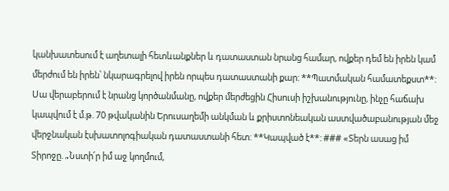կանխատեսում է աղետալի հետևանքներ և դատաստան նրանց համար, ովքեր դեմ են իրեն կամ մերժում են իրեն՝ նկարագրելով իրեն որպես դատաստանի քար: **Պատմական համատեքստ**: Սա վերաբերում է նրանց կործանմանը, ովքեր մերժեցին Հիսուսի իշխանությունը, ինչը հաճախ կապվում է մ.թ. 70 թվականին Երուսաղեմի անկման և քրիստոնեական աստվածաբանության մեջ վերջնական էսխատոլոգիական դատաստանի հետ: **Կապված է**: ### «Տերն ասաց իմ Տիրոջը. „Նստի՛ր իմ աջ կողմում,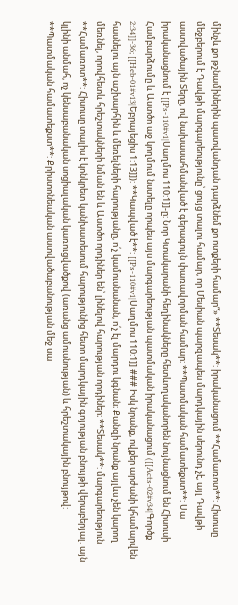մինչև քո թշնամիներին պատվանդան դարձնեմ քո ոտքերի համար“» **Տեսակ**: իրականացում **Համառոտ**: Հիսուսը մեջբերում է Դավթի մարգարեությունը՝ ցույց տալու համար, որ Մեսիան պարզապես մարդկային սերունդ չէ, այլ Դավթի աստվածային Տերը, ով նախասահմանված է գերագույն փառավորման համար: **Պատմական համատեքստ**: Սա իրականացնում է [[Ps-110#v1|Սաղմոս 110:1]]-ը: Նոր Կտակարանի հեղինակները հետևողականորեն նույնացնում են Հիսուսի Համբարձումը և Աստծո աջ կողմում նստելը որպես այս մարգարեության պատմական իրականացում ([[Acts-02#v34|Գործք 2:34]]-36; [[Heb-01#v13|Եբրայեցիս 1:13]]): **Կապված է**: [[Ps-110#v1|Սաղմոս 110:1]] ### Իսկ նրանք, ովքեր արժանի կհամարվեն հասնելու այն աշխարհին և մեռելների հարությանը, ո՛չ կամուսնանան, ո՛չ էլ մարդու կգնան։ Քանզի նրանք այլևս չեն կարող մեռնել, որովհետև հրեշտակների նման են և Աստծո որդիներ են՝ լինելով հարության որդիներ։ **Տեսակ**: մարգարեություն **Համառոտ**: Հիսուսը տալիս է կոնկրետ կանխատեսում հարությունից հետո մարդկային գոյության բնույթի վերաբերյալ. այն կլինի անմահ, ոչ կենսաբանական սոցիալական կառուցվածքով (առանց ամուսնության) և հրեշտակային բնույթով: **Պատմական համատեքստ**: Քրիստոնեական աստվածաբանության մեջ սա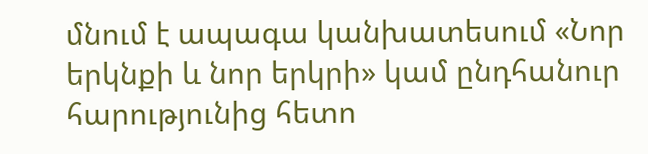մնում է ապագա կանխատեսում «Նոր երկնքի և նոր երկրի» կամ ընդհանուր հարությունից հետո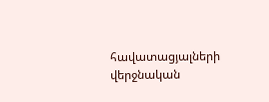հավատացյալների վերջնական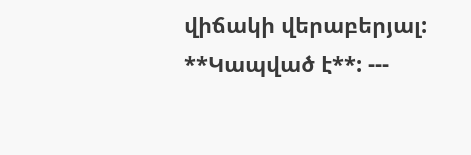վիճակի վերաբերյալ: **Կապված է**: ---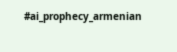#ai_prophecy_armenian